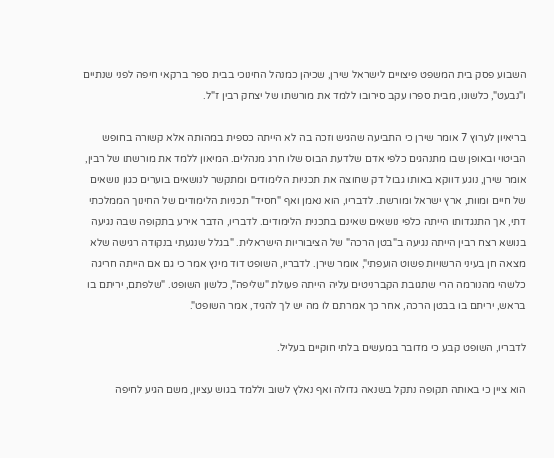השבוע פסק בית המשפט פיצויים לישראל שירן, שכיהן כמנהל החינוכי בבית ספר ברקאי חיפה לפני שנתיים ו"נבעט", כלשונו, מבית ספרו עקב סירובו ללמד את מורשתו של יצחק רבין ז"ל.

בריאיון לערוץ 7 אומר שירן כי התביעה שהגיש וזכה בה לא הייתה כספית במהותה אלא קשורה בחופש הביטוי ובאופן שבו מתנהגים כלפי אדם שלדעת הבוס שלו חרג מנהלים. המיאון ללמד את מורשתו של רבין, אומר שירן, נוגע דווקא באותו גבול דק שחוצה את תכניות הלימודים ומתקשר לנושאים בוערים כגון נושאים של חיים ומוות, ארץ ישראל ומורשת. לדבריו, הוא נאמן ואף "חסיד" תכניות הלימודים של החינוך הממלכתי דתי, אך התנגדותו הייתה כלפי נושאים שאינם בתכנית הלימודים. לדבריו, הדבר אירע בתקופה שבה נגיעה בנושא רצח רבין הייתה נגיעה ב"בטן הרכה" של הציבוריות הישראלית. "בגלל שנגעתי בנקודה רגישה שלא מצאה חן בעיני הרשויות פשוט הועפתי", אומר שירן. לדבריו, השופט דוד מינץ אמר כי גם אם הייתה חריגה כלשהי מהנורמה הרי שתגובת הקברניטים עליה הייתה פעולת "שליפה", כלשון השופט. "שלפתם, יריתם בו בראש, יריתם בו בבטן הרכה, אחר כך אמרתם לו מה יש לך להגיד, אמר השופט".

לדבריו, השופט קבע כי מדובר במעשים בלתי חוקיים בעליל.

הוא ציין כי באותה תקופה נתקל בשנאה גדולה ואף נאלץ לשוב וללמד בגוש עציון, משם הגיע לחיפה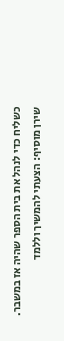כשליח כדי לנהל את בית הספר שהיה אז במשבר. שירן מוסיף: הצעתי להמשיך וללמד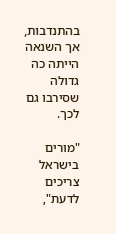בהתנדבות, אך השנאה הייתה כה גדולה שסירבו גם לכך.

"מורים בישראל צריכים לדעת",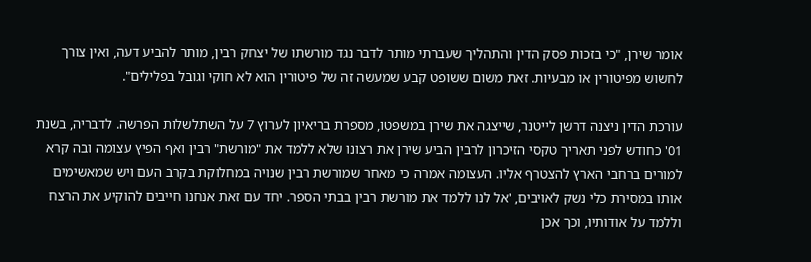אומר שירן, "כי בזכות פסק הדין והתהליך שעברתי מותר לדבר נגד מורשתו של יצחק רבין, מותר להביע דעה, ואין צורך לחשוש מפיטורין או מבעיות. זאת משום ששופט קבע שמעשה זה של פיטורין הוא לא חוקי וגובל בפלילים".

עורכת הדין ניצנה דרשן לייטנר, שייצגה את שירן במשפטו, מספרת בריאיון לערוץ 7 על השתלשלות הפרשה. לדבריה, בשנת 01' כחודש לפני תאריך טקסי הזיכרון לרבין הביע שירן את רצונו שלא ללמד את "מורשת" רבין ואף הפיץ עצומה ובה קרא למורים ברחבי הארץ להצטרף אליו. העצומה אמרה כי מאחר שמורשת רבין שנויה במחלוקת בקרב העם ויש שמאשימים אותו במסירת כלי נשק לאויבים, 'אל לנו ללמד את מורשת רבין בבתי הספר. יחד עם זאת אנחנו חייבים להוקיע את הרצח וללמד על אודותיו, וכך אכן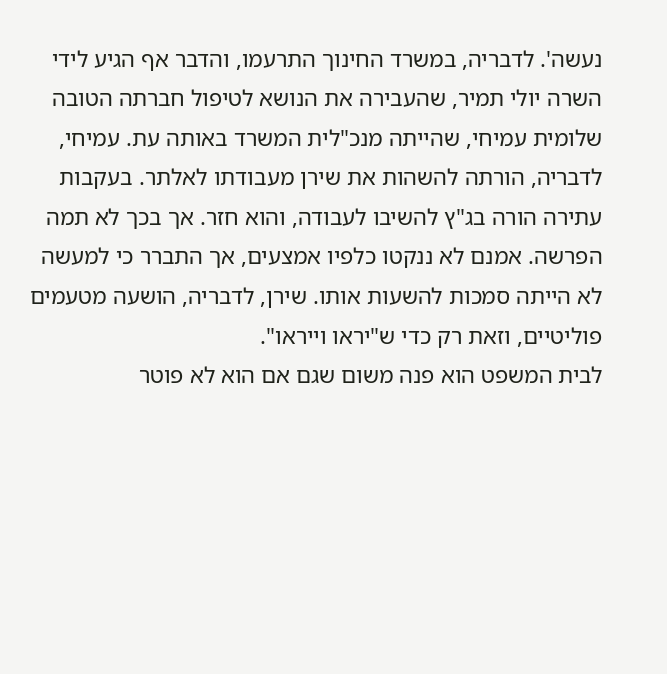נעשה'. לדבריה, במשרד החינוך התרעמו, והדבר אף הגיע לידי השרה יולי תמיר, שהעבירה את הנושא לטיפול חברתה הטובה שלומית עמיחי, שהייתה מנכ"לית המשרד באותה עת. עמיחי, לדבריה, הורתה להשהות את שירן מעבודתו לאלתר. בעקבות עתירה הורה בג"ץ להשיבו לעבודה, והוא חזר. אך בכך לא תמה הפרשה. אמנם לא ננקטו כלפיו אמצעים, אך התברר כי למעשה לא הייתה סמכות להשעות אותו. שירן, לדבריה, הושעה מטעמים פוליטיים, וזאת רק כדי ש"יראו וייראו".
לבית המשפט הוא פנה משום שגם אם הוא לא פוטר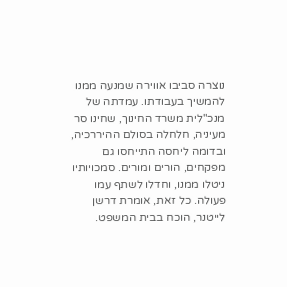נוצרה סביבו אווירה שמנעה ממנו להמשיך בעבודתו. עמדתה של מנכ"לית משרד החינוך, שחינו סר מעיניה, חלחלה בסולם ההיררכיה, ובדומה ליחסה התייחסו גם מפקחים, הורים ומורים. סמכויותיו ניטלו ממנו, וחדלו לשתף עמו פעולה. כל זאת, אומרת דרשן לייטנר, הוכח בבית המשפט.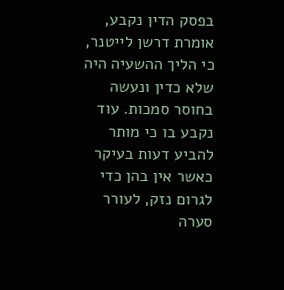בפסק הדין נקבע, אומרת דרשן לייטנר, כי הליך ההשעיה היה שלא כדין ונעשה בחוסר סמכות. עוד נקבע בו כי מותר להביע דעות בעיקר כאשר אין בהן כדי לגרום נזק, לעורר סערה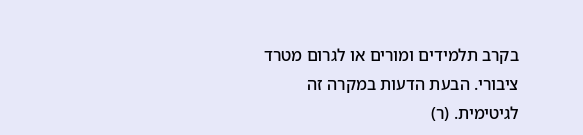בקרב תלמידים ומורים או לגרום מטרד ציבורי. הבעת הדעות במקרה זה לגיטימית. (ר)